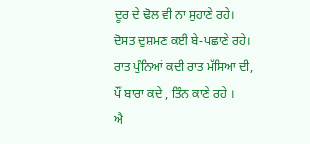ਦੂਰ ਦੇ ਢੋਲ ਵੀ ਨਾ ਸੁਹਾਣੇ ਰਹੇ।
ਦੋਸਤ ਦੁਸ਼ਮਣ ਕਈ ਬੇ-ਪਛਾਣੇ ਰਹੇ।
ਰਾਤ ਪੁੰਨਿਆਂ ਕਦੀ ਰਾਤ ਮੱਸਿਆ ਦੀ,
ਪੌਂ ਬਾਰਾ ਕਦੇ , ਤਿੰਨ ਕਾਣੇ ਰਹੇ ।
ਐ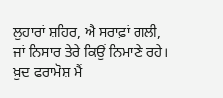ਲੁਹਾਰਾਂ ਸ਼ਹਿਰ, ਐ ਸਰਾਫ਼ਾਂ ਗਲੀ,
ਜਾਂ ਨਿਸਾਰ ਤੇਰੇ ਕਿਉਂ ਨਿਮਾਣੇ ਰਹੇ।
ਖ਼ੁਦ ਫਰਾਮੋਸ਼ ਮੈਂ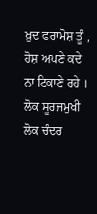ਖ਼ੁਦ ਫਰਾਮੋਸ਼ ਤੂੰ ,
ਹੋਸ਼ ਅਪਣੇ ਕਦੇ ਨਾ ਟਿਕਾਣੇ ਰਹੇ ।
ਲੋਕ ਸੂਰਜਮੁਖੀ ਲੋਕ ਚੰਦਰ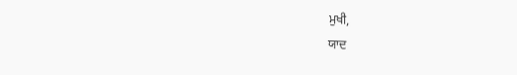ਮੁਖੀ,
ਯਾਦ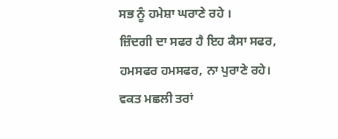ਸਭ ਨੂੰ ਹਮੇਸ਼ਾ ਘਰਾਣੇ ਰਹੇ ।
ਜ਼ਿੰਦਗੀ ਦਾ ਸਫਰ ਹੈ ਇਹ ਕੈਸਾ ਸਫਰ,
ਹਮਸਫਰ ਹਮਸਫਰ, ਨਾ ਪੁਰਾਣੇ ਰਹੇ।
ਵਕਤ ਮਛਲੀ ਤਰਾਂ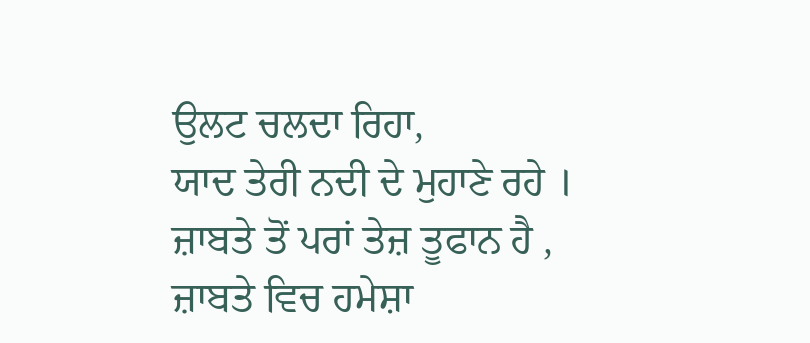ਉਲਟ ਚਲਦਾ ਰਿਹਾ,
ਯਾਦ ਤੇਰੀ ਨਦੀ ਦੇ ਮੁਹਾਣੇ ਰਹੇ ।
ਜ਼ਾਬਤੇ ਤੋਂ ਪਰਾਂ ਤੇਜ਼ ਤੂਫਾਨ ਹੈ ,
ਜ਼ਾਬਤੇ ਵਿਚ ਹਮੇਸ਼ਾ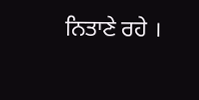ਨਿਤਾਣੇ ਰਹੇ ।